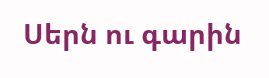Սերն ու գարին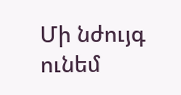Մի նժույգ ունեմ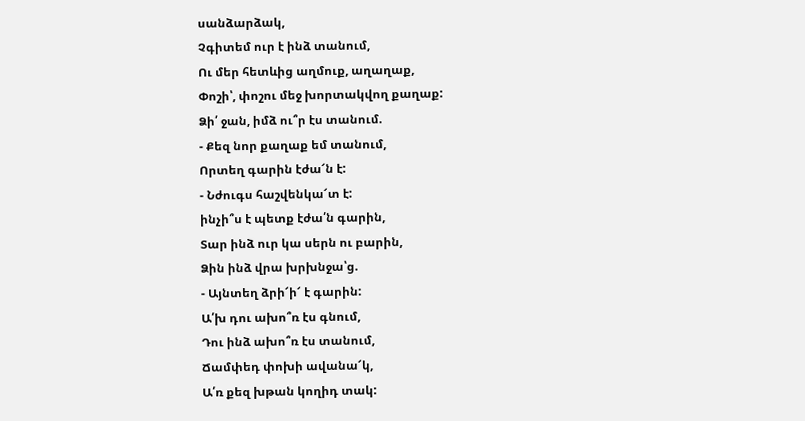սանձարձակ,
Չգիտեմ ուր է ինձ տանում,
Ու մեր հետևից աղմուք, աղաղաք,
Փոշի՝, փոշու մեջ խորտակվող քաղաք:
Ձի՛ ջան, իմձ ու՞ր էս տանում.
- Քեզ նոր քաղաք եմ տանում,
Որտեղ գարին էժա՜ն է:
- Նժուգս հաշվենկա՜տ է:
ինչի՞ս է պետք էժա՛ն գարին,
Տար ինձ ուր կա սերն ու բարին,
Ձին ինձ վրա խրխնջա՝ց.
- Այնտեղ ձրի՜ի՜ է գարին:
Ա՛խ դու ախո՞ռ էս գնում,
Դու ինձ ախո՞ռ էս տանում,
Ճամփեդ փոխի ավանա՜կ,
Ա՛ռ քեզ խթան կողիդ տակ: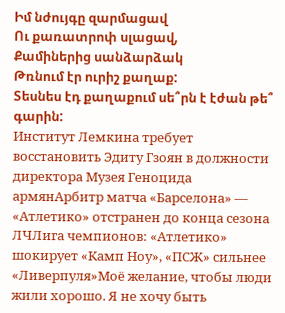Իմ նժույգը զարմացավ
Ու քառատրոփ սլացավ,
Քամիներից սանձարձակ
Թռնում էր ուրիշ քաղաք:
Տեսնես էդ քաղաքում սե՞րն է էժան թե՞ գարին:
Институт Лемкина требует восстановить Эдиту Гзоян в должности директора Музея Геноцида армянАрбитр матча «Барселона» — «Атлетико» отстранен до конца сезона ЛЧЛига чемпионов: «Атлетико» шокирует «Камп Ноу», «ПСЖ» сильнее «Ливерпуля»Моё желание, чтобы люди жили хорошо. Я не хочу быть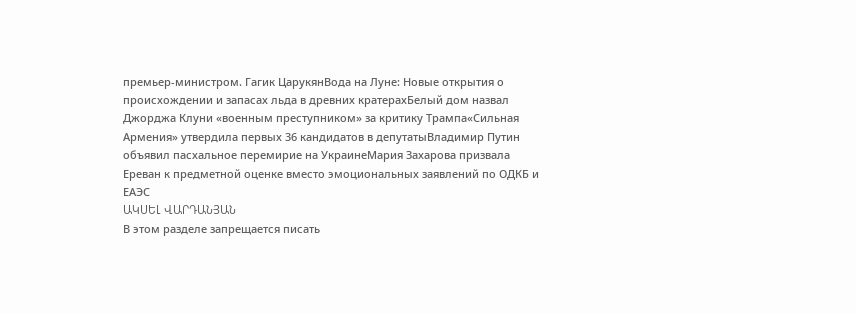премьер-министром. Гагик ЦарукянВода на Луне: Новые открытия о происхождении и запасах льда в древних кратерахБелый дом назвал Джорджа Клуни «военным преступником» за критику Трампа«Сильная Армения» утвердила первых 36 кандидатов в депутатыВладимир Путин объявил пасхальное перемирие на УкраинеМария Захарова призвала Ереван к предметной оценке вместо эмоциональных заявлений по ОДКБ и ЕАЭС
ԱԿՍԵԼ ՎԱՐԴԱՆՅԱՆ
В этом разделе запрещается писать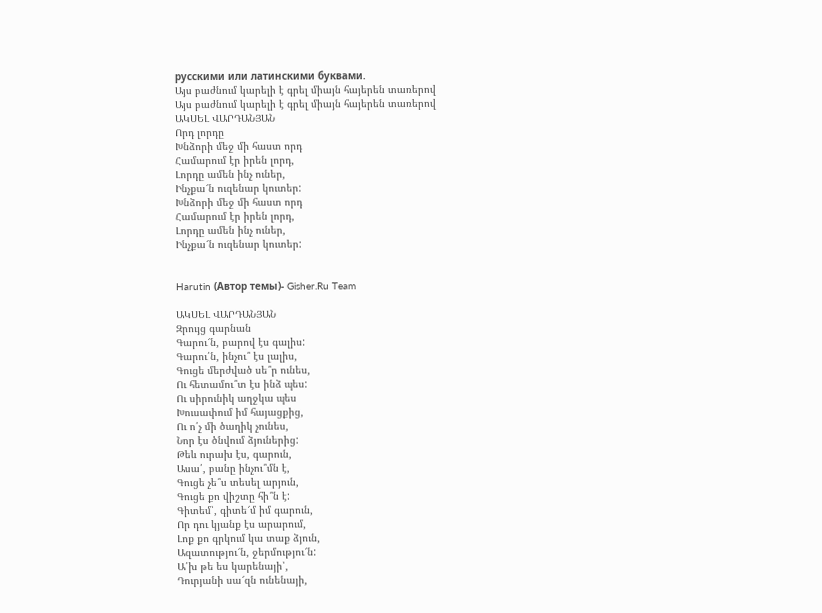русскими или латинскими буквами.
Այս բաժնում կարելի է գրել միայն հայերեն տառերով
Այս բաժնում կարելի է գրել միայն հայերեն տառերով
ԱԿՍԵԼ ՎԱՐԴԱՆՅԱՆ
Որդ լորդը
Խնձորի մեջ մի հաստ որդ
Համարում էր իրեն լորդ,
Լորդը ամեն ինչ ուներ,
Ինչքա՜ն ուզենար կուտեր:
Խնձորի մեջ մի հաստ որդ
Համարում էր իրեն լորդ,
Լորդը ամեն ինչ ուներ,
Ինչքա՜ն ուզենար կուտեր:


Harutin (Автор темы)- Gisher.Ru Team

ԱԿՍԵԼ ՎԱՐԴԱՆՅԱՆ
Զրույց գարնան
Գարու՜ն, բարով էս գալիս:
Գարու՛ն, ինչու՞ էս լալիս,
Գուցե մերժված սե՞ր ունես,
Ու հետամու՞տ էս ինձ պես:
Ու սիրունիկ աղջկա պես
Խուսափում իմ հայացքից,
Ու ո՛չ մի ծաղիկ չունես,
Նոր էս ծնվում ձյուներից:
Թեև ուրախ էս, գարուն,
Ասա՛, բանը ինչու՞մն է,
Գուցե չե՞ս տեսել արյուն,
Գուցե քո վիշտը հի՞ն է:
Գիտեմ՝, գիտե՜մ իմ գարուն,
Որ դու կյանք էս արարում,
Լոք քո գրկում կա տաք ձյուն,
Ազատությու՜ն, ջերմությու՜ն:
Ա՛խ թե ես կարենայի՝,
Դուրյանի սա՜զն ունենայի,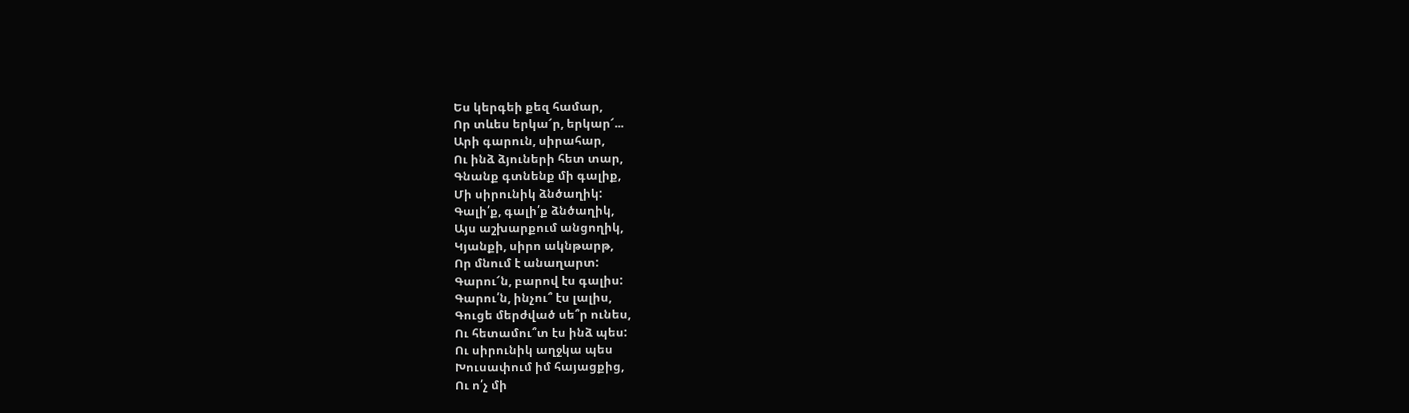Ես կերգեի քեզ համար,
Որ տևես երկա՜ր, երկար՜...
Արի գարուն, սիրահար,
Ու ինձ ձյուների հետ տար,
Գնանք գտնենք մի գալիք,
Մի սիրունիկ ձնծաղիկ:
Գալի՛ք, գալի՛ք ձնծաղիկ,
Այս աշխարքում անցողիկ,
Կյանքի, սիրո ակնթարթ,
Որ մնում է անաղարտ:
Գարու՜ն, բարով էս գալիս:
Գարու՛ն, ինչու՞ էս լալիս,
Գուցե մերժված սե՞ր ունես,
Ու հետամու՞տ էս ինձ պես:
Ու սիրունիկ աղջկա պես
Խուսափում իմ հայացքից,
Ու ո՛չ մի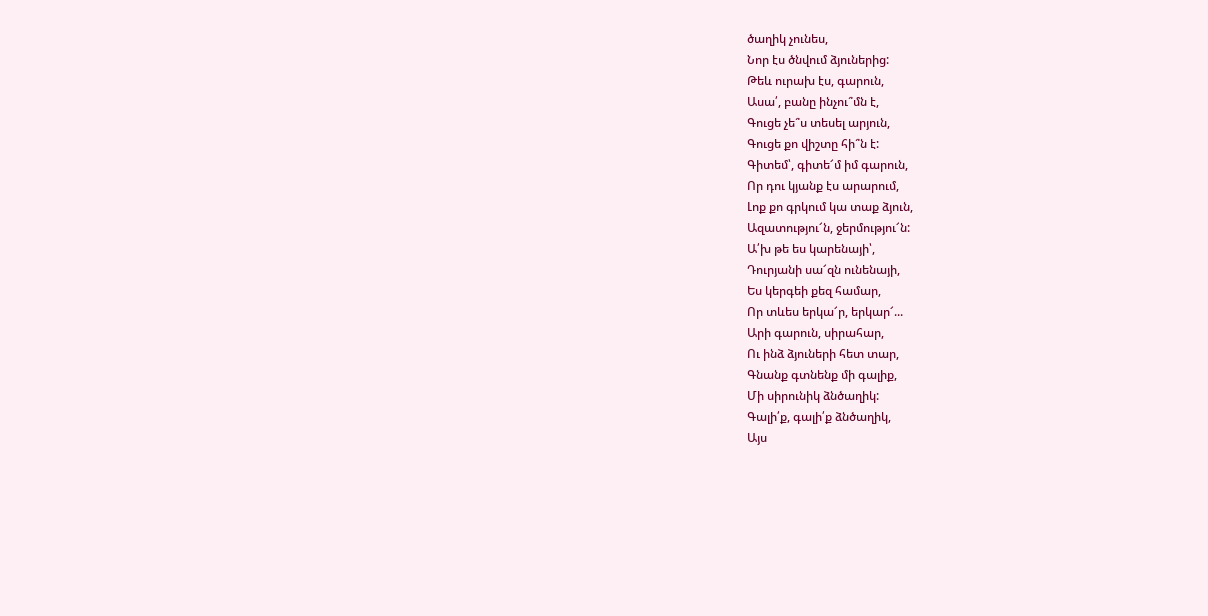ծաղիկ չունես,
Նոր էս ծնվում ձյուներից:
Թեև ուրախ էս, գարուն,
Ասա՛, բանը ինչու՞մն է,
Գուցե չե՞ս տեսել արյուն,
Գուցե քո վիշտը հի՞ն է:
Գիտեմ՝, գիտե՜մ իմ գարուն,
Որ դու կյանք էս արարում,
Լոք քո գրկում կա տաք ձյուն,
Ազատությու՜ն, ջերմությու՜ն:
Ա՛խ թե ես կարենայի՝,
Դուրյանի սա՜զն ունենայի,
Ես կերգեի քեզ համար,
Որ տևես երկա՜ր, երկար՜...
Արի գարուն, սիրահար,
Ու ինձ ձյուների հետ տար,
Գնանք գտնենք մի գալիք,
Մի սիրունիկ ձնծաղիկ:
Գալի՛ք, գալի՛ք ձնծաղիկ,
Այս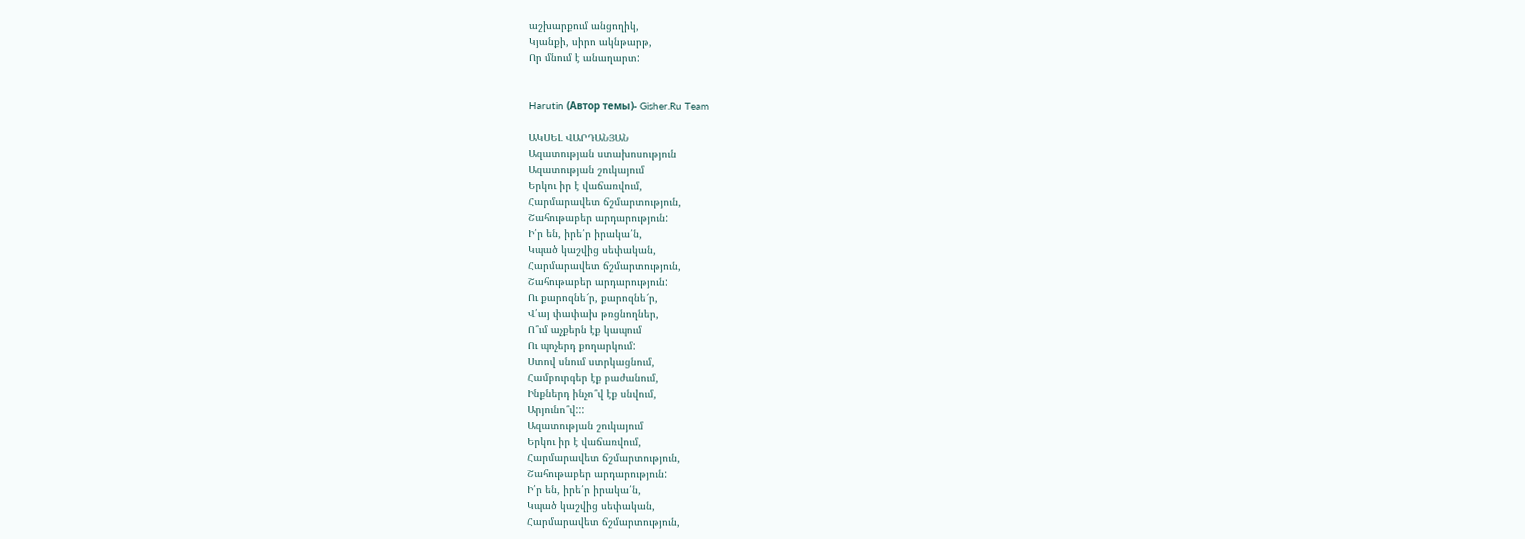աշխարքում անցողիկ,
Կյանքի, սիրո ակնթարթ,
Որ մնում է անաղարտ:


Harutin (Автор темы)- Gisher.Ru Team

ԱԿՍԵԼ ՎԱՐԴԱՆՅԱՆ
Ազատության ստախոսություն
Ազատության շուկայում
Երկու իր է վաճառվում,
Հարմարավետ ճշմարտություն,
Շահութաբեր արդարություն:
Ի՛ր են, իրե՛ր իրակա՛ն,
Կպած կաշվից սեփական,
Հարմարավետ ճշմարտություն,
Շահութաբեր արդարություն:
Ու քարոզնե՜ր, քարոզնե՜ր,
Վ՛այ փափախ թռցնողներ,
Ո՞ւմ աչքերն էք կապում
Ու պոչերդ քողարկում:
Ստով սնում ստրկացնում,
Համբուրգեր էք բաժանում,
Ինքներդ ինչո՞վ էք սնվում,
Արյունո՞վ:::
Ազատության շուկայում
Երկու իր է վաճառվում,
Հարմարավետ ճշմարտություն,
Շահութաբեր արդարություն:
Ի՛ր են, իրե՛ր իրակա՛ն,
Կպած կաշվից սեփական,
Հարմարավետ ճշմարտություն,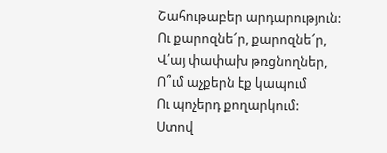Շահութաբեր արդարություն:
Ու քարոզնե՜ր, քարոզնե՜ր,
Վ՛այ փափախ թռցնողներ,
Ո՞ւմ աչքերն էք կապում
Ու պոչերդ քողարկում:
Ստով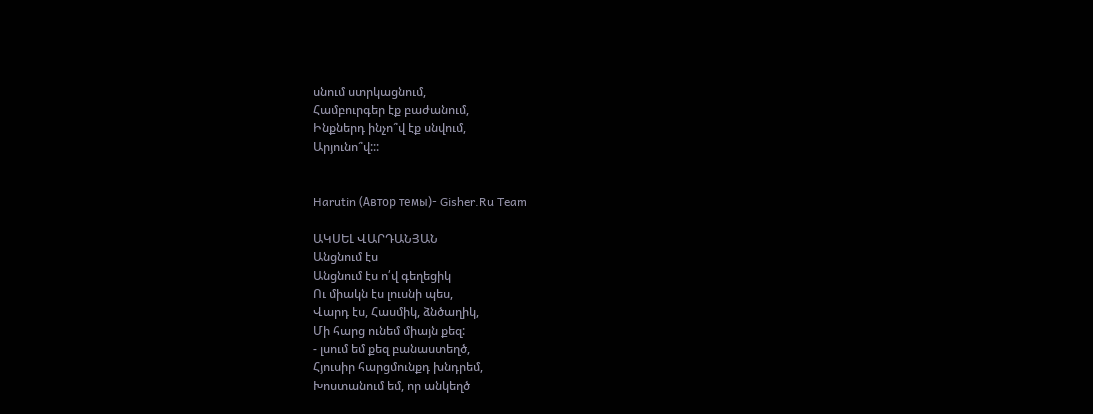սնում ստրկացնում,
Համբուրգեր էք բաժանում,
Ինքներդ ինչո՞վ էք սնվում,
Արյունո՞վ:::


Harutin (Автор темы)- Gisher.Ru Team

ԱԿՍԵԼ ՎԱՐԴԱՆՅԱՆ
Անցնում էս
Անցնում էս ո՛վ գեղեցիկ
Ու միակն էս լուսնի պես,
Վարդ էս, Հասմիկ, ձնծաղիկ,
Մի հարց ունեմ միայն քեզ:
- լսում եմ քեզ բանաստեղծ,
Հյուսիր հարցմունքդ խնդրեմ,
Խոստանում եմ, որ անկեղծ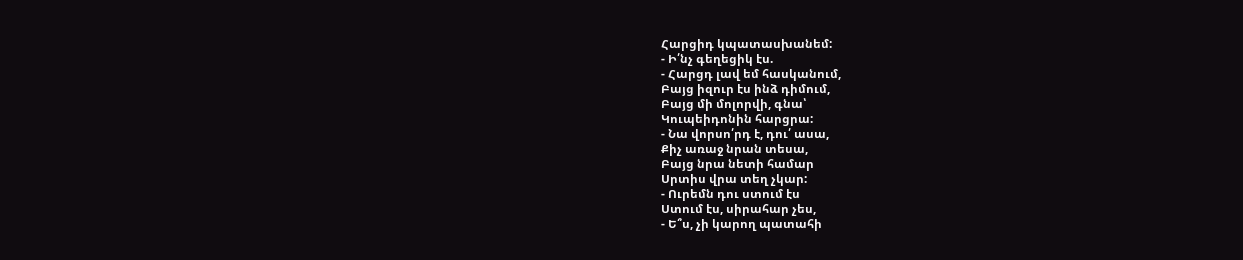Հարցիդ կպատասխանեմ:
- Ի՛նչ գեղեցիկ էս.
- Հարցդ լավ եմ հասկանում,
Բայց իզուր էս ինձ դիմում,
Բայց մի մոլորվի, գնա՝
Կուպեիդոնին հարցրա:
- Նա վորսո՛րդ է, դու՛ ասա,
Քիչ առաջ նրան տեսա,
Բայց նրա նետի համար
Սրտիս վրա տեղ չկար:
- Ուրեմն դու ստում էս
Ստում էս, սիրահար չես,
- Ե՞ս, չի կարող պատահի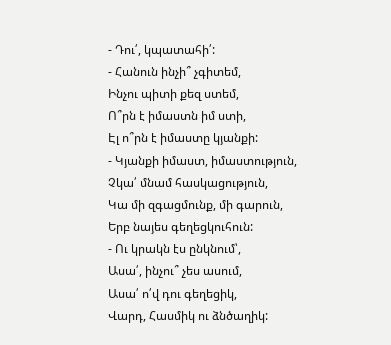- Դու՛, կպատահի՛:
- Հանուն ինչի՞ չգիտեմ,
Ինչու պիտի քեզ ստեմ,
Ո՞րն է իմաստն իմ ստի,
Էլ ո՞րն է իմաստը կյանքի:
- Կյանքի իմաստ, իմաստություն,
Չկա՛ մնամ հասկացություն,
Կա մի զգացմունք, մի գարուն,
Երբ նայես գեղեցկուհուն:
- Ու կրակն էս ընկնում՝,
Ասա՛, ինչու՞ չես ասում,
Ասա՛ ո՛վ դու գեղեցիկ,
Վարդ, Հասմիկ ու ձնծաղիկ: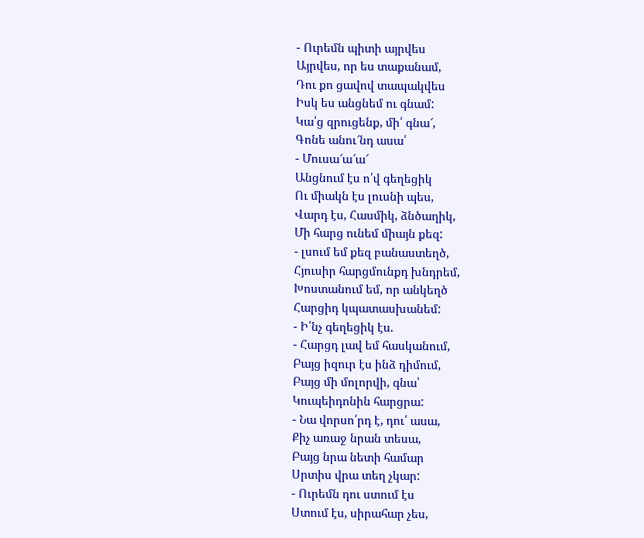- Ուրեմն պիտի այրվես
Այրվես, որ ես տաքանամ,
Դու քո ցավով տապակվես
Իսկ ես անցնեմ ու գնամ:
Կա՛ց զրուցենք, մի՛ գնա՜,
Գոնե անու՜նդ ասա՛
- Մուսա՜ա՜ա՜
Անցնում էս ո՛վ գեղեցիկ
Ու միակն էս լուսնի պես,
Վարդ էս, Հասմիկ, ձնծաղիկ,
Մի հարց ունեմ միայն քեզ:
- լսում եմ քեզ բանաստեղծ,
Հյուսիր հարցմունքդ խնդրեմ,
Խոստանում եմ, որ անկեղծ
Հարցիդ կպատասխանեմ:
- Ի՛նչ գեղեցիկ էս.
- Հարցդ լավ եմ հասկանում,
Բայց իզուր էս ինձ դիմում,
Բայց մի մոլորվի, գնա՝
Կուպեիդոնին հարցրա:
- Նա վորսո՛րդ է, դու՛ ասա,
Քիչ առաջ նրան տեսա,
Բայց նրա նետի համար
Սրտիս վրա տեղ չկար:
- Ուրեմն դու ստում էս
Ստում էս, սիրահար չես,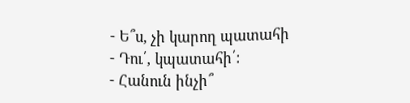- Ե՞ս, չի կարող պատահի
- Դու՛, կպատահի՛:
- Հանուն ինչի՞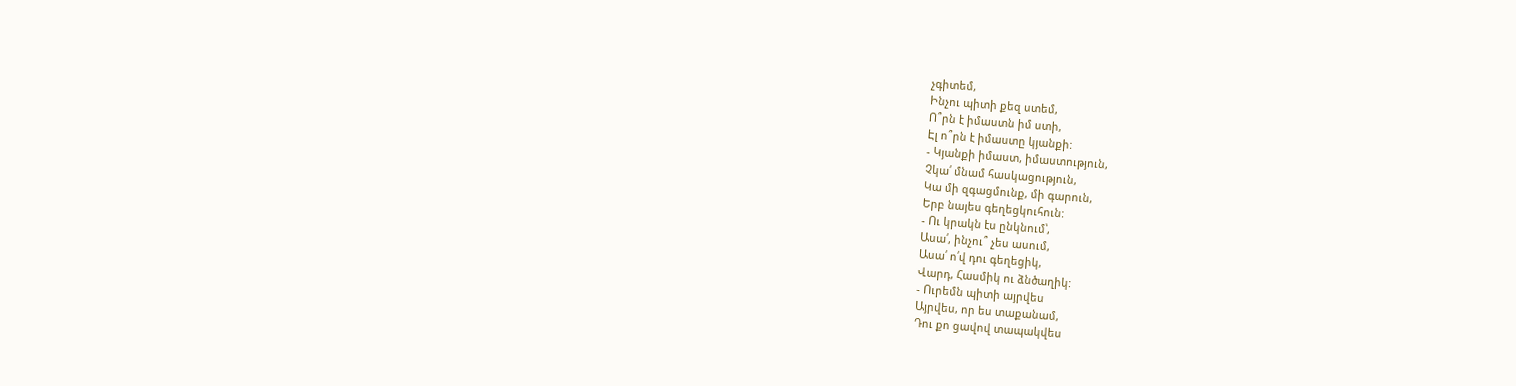չգիտեմ,
Ինչու պիտի քեզ ստեմ,
Ո՞րն է իմաստն իմ ստի,
Էլ ո՞րն է իմաստը կյանքի:
- Կյանքի իմաստ, իմաստություն,
Չկա՛ մնամ հասկացություն,
Կա մի զգացմունք, մի գարուն,
Երբ նայես գեղեցկուհուն:
- Ու կրակն էս ընկնում՝,
Ասա՛, ինչու՞ չես ասում,
Ասա՛ ո՛վ դու գեղեցիկ,
Վարդ, Հասմիկ ու ձնծաղիկ:
- Ուրեմն պիտի այրվես
Այրվես, որ ես տաքանամ,
Դու քո ցավով տապակվես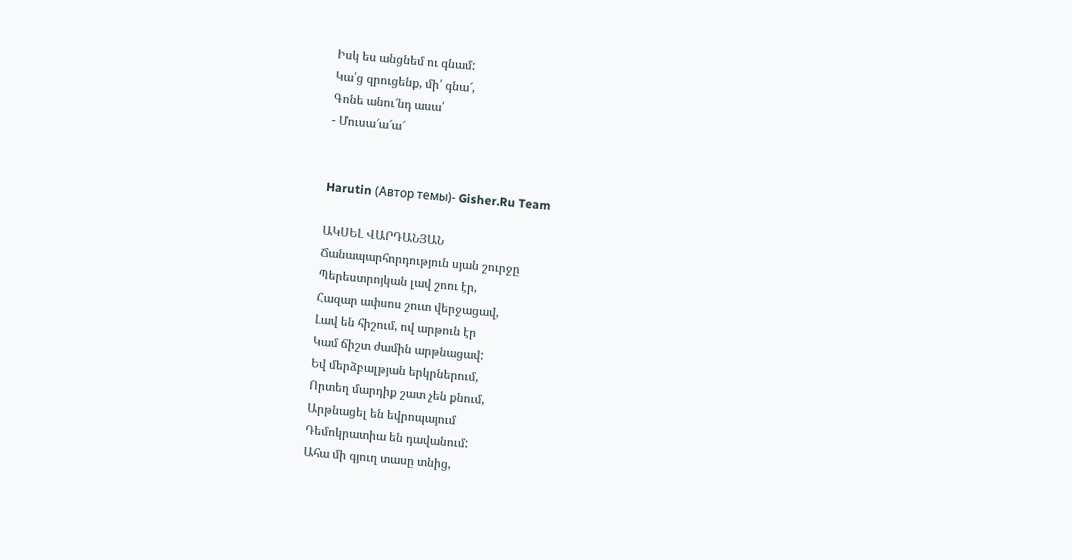Իսկ ես անցնեմ ու գնամ:
Կա՛ց զրուցենք, մի՛ գնա՜,
Գոնե անու՜նդ ասա՛
- Մուսա՜ա՜ա՜


Harutin (Автор темы)- Gisher.Ru Team

ԱԿՍԵԼ ՎԱՐԴԱՆՅԱՆ
Ճանապարհորդություն սյան շուրջը
Պերեստրոյկան լավ շոու էր,
Հազար ափսոս շուտ վերջացավ,
Լավ են հիշում, ով արթուն էր
Կամ ճիշտ ժամին արթնացավ:
Եվ մերձբալթյան երկրներում,
Որտեղ մարդիք շատ չեն քնում,
Արթնացել են եվրոպայում
Դեմոկրատիա են դավանում:
Ահա մի գյուղ տասը տնից,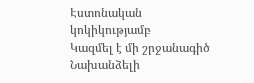Էստոնական կոկիկությամբ
Կազմել է մի շրջանագիծ
Նախանձելի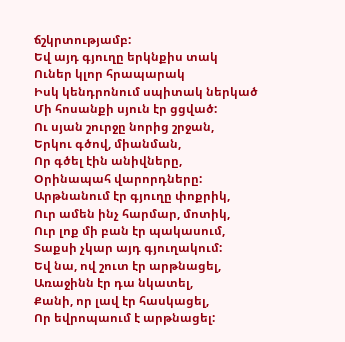ճշկրտությամբ:
Եվ այդ գյուղը երկնքիս տակ
Ուներ կլոր հրապարակ
Իսկ կենդրոնում սպիտակ ներկած
Մի հոսանքի սյուն էր ցցված:
Ու սյան շուրջը նորից շրջան,
Երկու գծով, միանման,
Որ գծել էին անիվները,
Օրինապահ վարորդները:
Արթնանում էր գյուղը փոքրիկ,
Ուր ամեն ինչ հարմար, մոտիկ,
Ուր լոք մի բան էր պակասում,
Տաքսի չկար այդ գյուղակում:
Եվ նա, ով շուտ էր արթնացել,
Առաջինն էր դա նկատել,
Քանի, որ լավ էր հասկացել,
Որ եվրոպաում է արթնացել: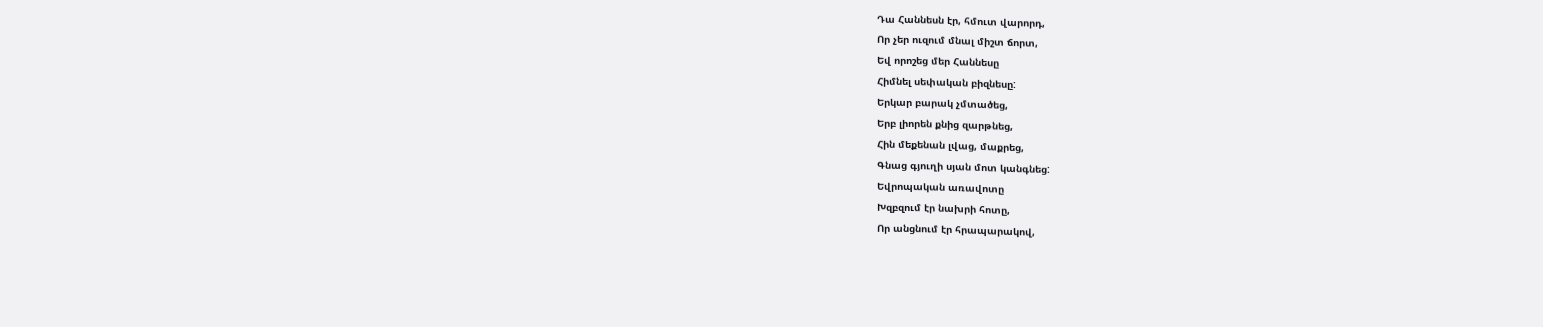Դա Հաննեսն էր, հմուտ վարորդ,
Որ չեր ուզում մնալ միշտ ճորտ,
Եվ որոշեց մեր Հաննեսը
Հիմնել սեփական բիզնեսը:
Երկար բարակ չմտածեց,
Երբ լիորեն քնից զարթնեց,
Հին մեքենան լվաց, մաքրեց,
Գնաց գյուղի սյան մոտ կանգնեց:
Եվրոպական առավոտը
Խզբզում էր նախրի հոտը,
Որ անցնում էր հրապարակով,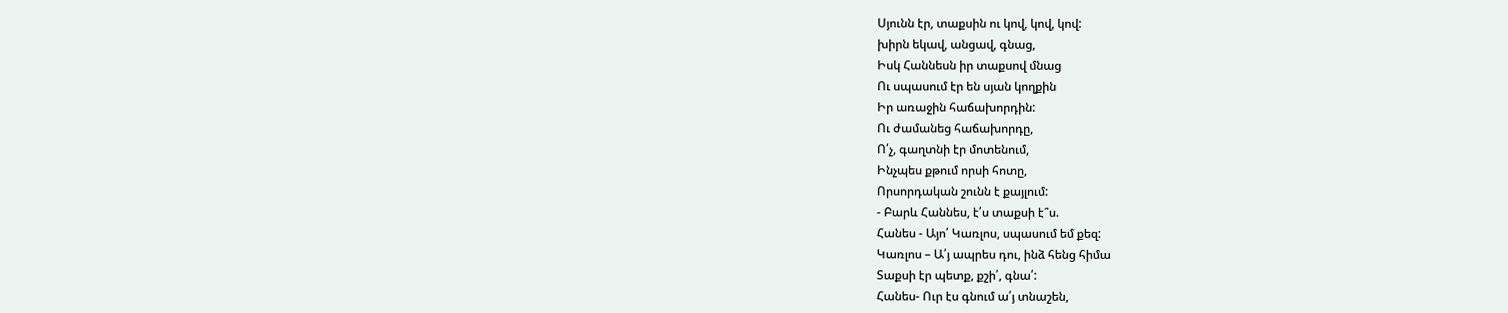Սյունն էր, տաքսին ու կով, կով, կով:
խիրն եկավ, անցավ, գնաց,
Իսկ Հաննեսն իր տաքսով մնաց
Ու սպասում էր են սյան կողքին
Իր առաջին հաճախորդին:
Ու ժամանեց հաճախորդը,
Ո՛չ, գաղտնի էր մոտենում,
Ինչպես քթում որսի հոտը,
Որսորդական շունն է քայլում:
- Բարև Հաննես, է՛ս տաքսի է՞ս.
Հանես - Այո՛ Կառլոս, սպասում եմ քեզ:
Կառլոս – Ա՛յ ապրես դու, ինձ հենց հիմա
Տաքսի էր պետք, քշի՛, գնա՛:
Հանես- Ուր էս գնում ա՛յ տնաշեն,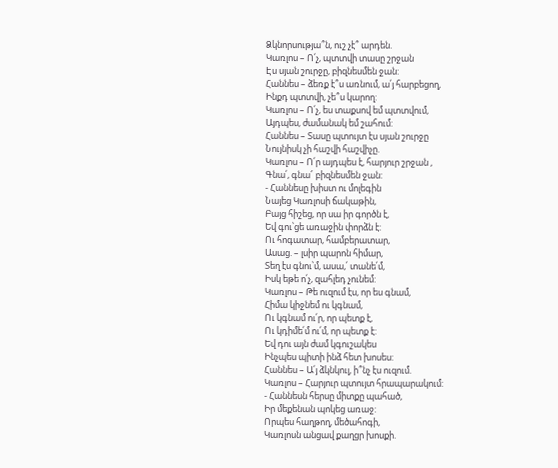Ձկնորսությա՞ն, ուշ չէ՞ արդեն.
Կառլոս – Ո՛չ, պտտվի տասը շրջան
Էս սյան շուրջը, բիզնեսմեն ջան:
Հաննես – ձեռք է՞ս առնում, ա՛յ հարբեցող,
Ինքդ պտտվի, չե՞ս կարող:
Կառլոս – Ո՛չ, ես տաքսով եմ պտտվում,
Այդպես, ժամանակ եմ շահում:
Հաննես – Տասը պտույտ էս սյան շուրջը
Նույնիսկ չի հաշվի հաշվիչը.
Կառլոս – Ո՛ր այդպես է, հարյուր շրջան ,
Գնա՛, գնա՜ բիզնեսմեն ջան:
- Հաննեսը խիստ ու մոլեգին
Նայեց Կառլոսի ճակաթին,
Բայց հիշեց, որ սա իր գործն է,
Եվ գու՝ցե առաջին փորձն է:
Ու հոգատար, համբերատար,
Ասաց. – լսիր պարոն հիմար,
Տեղ էս գնու՝մ, ասա,՛ տանե՛մ,
Իսկ եթե ո՛չ, զահլեդ չունեմ:
Կառլոս – Թե ուզում էս, որ ես գնամ,
Հիմա կիջնեմ ու կգնամ,
Ու կգնամ ու՛ր, որ պետք է,
Ու կդիմե՛մ ու՛մ, որ պետք է:
Եվ դու այն ժամ կգուշակես
Ինչպես պիտի ինձ հետ խոսես:
Հաննես – Ա՛յ ձկնկուլ, ի՞նչ էս ուզում.
Կառլոս – Հարյուր պտույտ հրապարակում:
- Հաննեսն հերսը միտքը պահած,
Իր մեքենան պոկեց առաջ:
Որպես հաղթող, մեծահոգի,
Կառլոսն անցավ քաղցր խոսքի.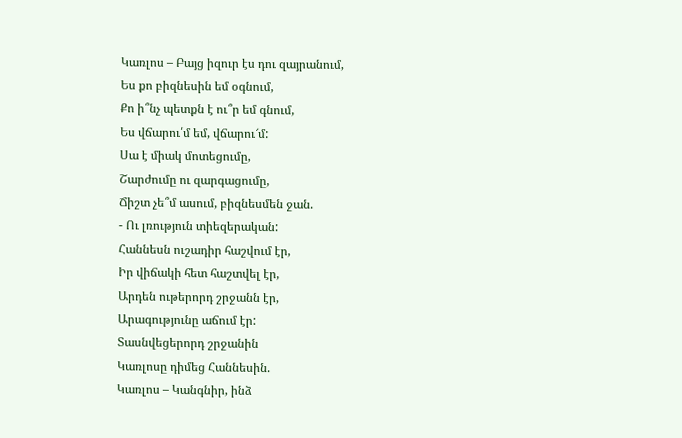Կառլոս – Բայց իզուր էս դու զայրանում,
Ես քո բիզնեսին եմ օգնում,
Քո ի՞նչ պետքն է ու՞ր եմ գնում,
Ես վճարու՛մ եմ, վճարու՜մ:
Սա է միակ մոտեցումը,
Շարժումը ու զարգացումը,
Ճիշտ չե՞մ ասում, բիզնեսմեն ջան.
- Ու լռություն տիեզերական:
Հաննեսն ուշադիր հաշվում էր,
Իր վիճակի հետ հաշտվել էր,
Արդեն ութերորդ շրջանն էր,
Արագությունը աճում էր:
Տասնվեցերորդ շրջանին
Կառլոսը դիմեց Հաննեսին.
Կառլոս – Կանգնիր, ինձ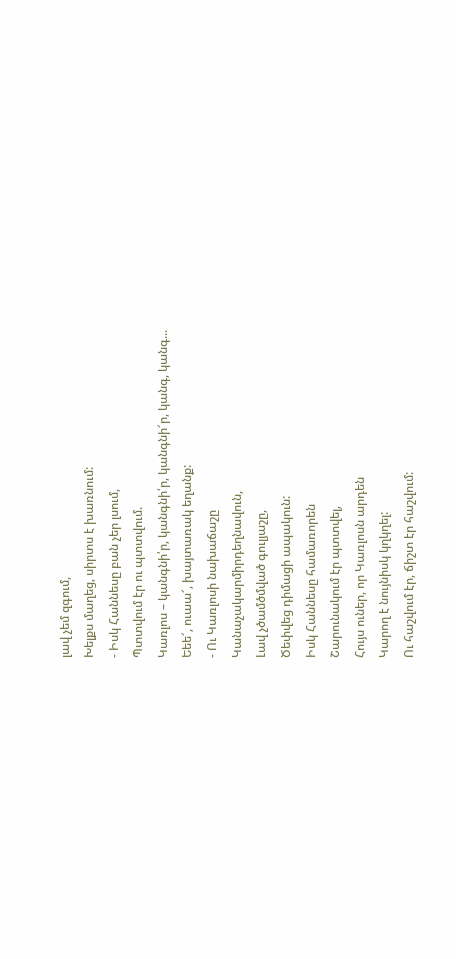լավ չեմ զգում,
Խելքս մաղեց, սիրտս է խառնում:
- Իսկ Հաննեսը բան չեր լսում,
Պտտվում էր ու պտտվում.
Կառլոս – կանգնի՛ր, կանգնի՛ր, կանգնի՜ր, կանգ, կանգ...
Եեե՜, ուաա՜, խայտառակ եղանք:
- Ու Կառլոսի նախաճաշը
Կանաչակարմիրդեղնավուն,
Լավ չծամծմված գուլյաշը,
Ծեփվեց դիմացի ապակուն:
Իսկ Հաննեսը համառորեն
Շարունակում էր պտտվել,
Հույս ուներ, որ Կառլոսն արդեն
Կարող է նույնիսկ կղկղել:
Ու հաշվում էր, ճիշտ էր հաշվում: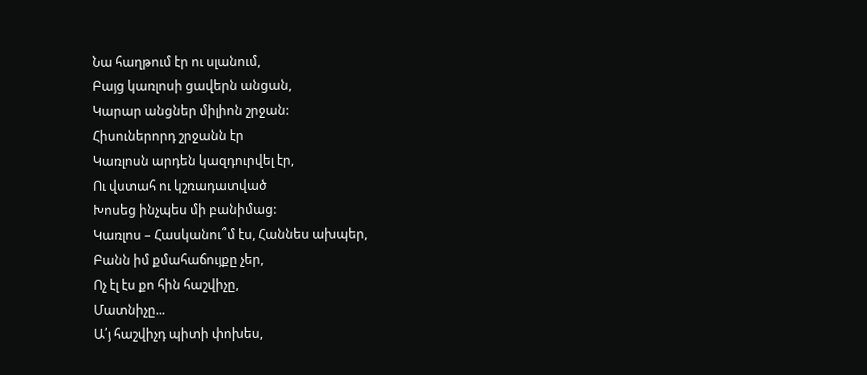Նա հաղթում էր ու սլանում,
Բայց կառլոսի ցավերն անցան,
Կարար անցներ միլիոն շրջան:
Հիսուներորդ շրջանն էր
Կառլոսն արդեն կազդուրվել էր,
Ու վստահ ու կշռադատված
Խոսեց ինչպես մի բանիմաց:
Կառլոս – Հասկանու՞մ էս, Հաննես ախպեր,
Բանն իմ քմահաճույքը չեր,
Ոչ էլ էս քո հին հաշվիչը,
Մատնիչը...
Ա՛յ հաշվիչդ պիտի փոխես,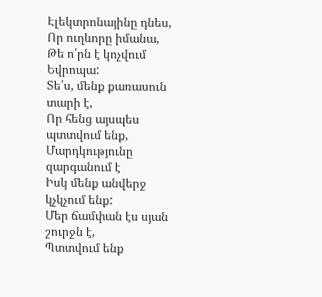Էլեկտրոնայինը դնես,
Որ ուղևորը իմանա,
Թե ո՛րն է կոչվում Եվրոպա:
Տե՛ս, մենք քառասուն տարի է,
Որ հենց այսպես պտտվում ենք,
Մարդկությունը զարգանում է
Իսկ մենք անվերջ կչկչում ենք:
Մեր ճամփան էս սյան շուրջն է,
Պտտվում ենք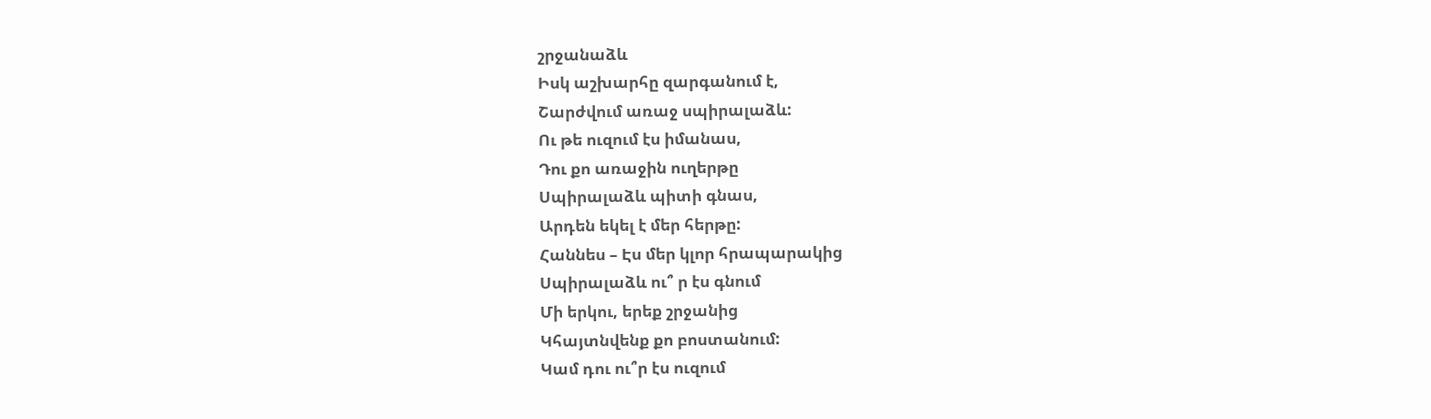շրջանաձև
Իսկ աշխարհը զարգանում է,
Շարժվում առաջ սպիրալաձև:
Ու թե ուզում էս իմանաս,
Դու քո առաջին ուղերթը
Սպիրալաձև պիտի գնաս,
Արդեն եկել է մեր հերթը:
Հաննես – Էս մեր կլոր հրապարակից
Սպիրալաձև ու՞ ր էս գնում
Մի երկու, երեք շրջանից
Կհայտնվենք քո բոստանում:
Կամ դու ու՞ր էս ուզում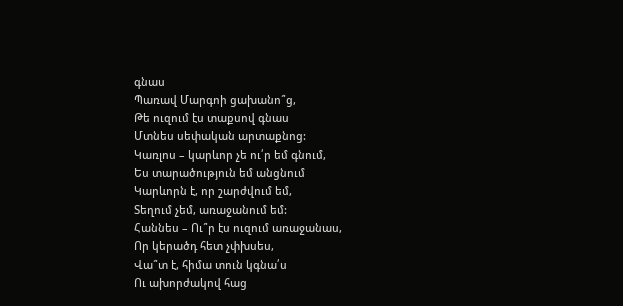գնաս
Պառավ Մարգոի ցախանո՞ց,
Թե ուզում էս տաքսով գնաս
Մտնես սեփական արտաքնոց:
Կառլոս – կարևոր չե ու՛ր եմ գնում,
Ես տարածություն եմ անցնում
Կարևորն է, որ շարժվում եմ,
Տեղում չեմ, առաջանում եմ:
Հաննես – Ու՞ր էս ուզում առաջանաս,
Որ կերածդ հետ չփխսես,
Վա՞տ է, հիմա տուն կգնա՛ս
Ու ախորժակով հաց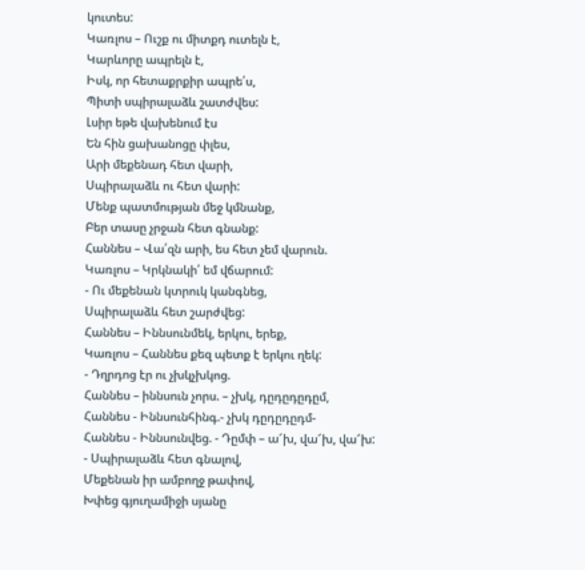կուտես:
Կառլոս – Ուշք ու միտքդ ուտելն է,
Կարևորը ապրելն է,
Իսկ, որ հետաքրքիր ապրե՛ս,
Պիտի սպիրալաձև շատժվես:
Լսիր եթե վախենում էս
Են հին ցախանոցը փլես,
Արի մեքենադ հետ վարի,
Սպիրալաձև ու հետ վարի:
Մենք պատմության մեջ կմնանք,
Բեր տասը չրջան հետ գնանք:
Հաննես – Վա՛զն արի, ես հետ չեմ վարուն.
Կառլոս – Կրկնակի՛ եմ վճարում:
- Ու մեքենան կտրուկ կանգնեց,
Սպիրալաձև հետ շարժվեց:
Հաննես – Իննսունմեկ, երկու, երեք,
Կառլոս – Հաննես քեզ պետք է երկու ղեկ:
- Դղրդոց էր ու չխկչխկոց.
Հաննես – իննսուն չորս. – չխկ, դըդըդըդըմ,
Հաննես - Իննսունհինգ.- չխկ դըդըդըդմ-
Հաննես - Իննսունվեց. - Դըմփ – ա՜խ, վա՜խ, վա՜խ:
- Սպիրալաձև հետ գնալով,
Մեքենան իր ամբողջ թափով,
Խփեց գյուղամիջի սյանը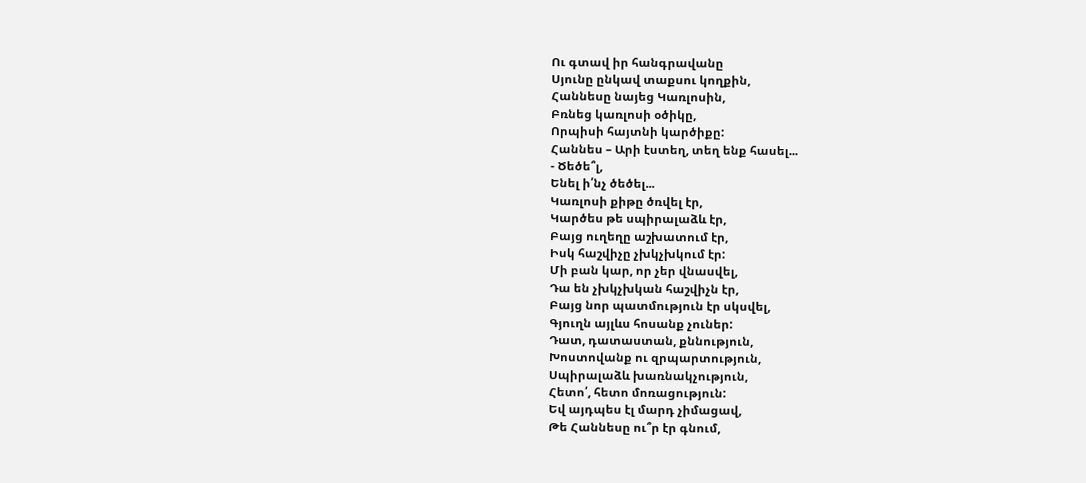Ու գտավ իր հանգրավանը
Սյունը ընկավ տաքսու կողքին,
Հաննեսը նայեց Կառլոսին,
Բռնեց կառլոսի օծիկը,
Որպիսի հայտնի կարծիքը:
Հաննես – Արի էստեղ, տեղ ենք հասել...
- Ծեծե՞լ,
Ենել ի՛նչ ծեծել...
Կառլոսի քիթը ծռվել էր,
Կարծես թե սպիրալաձև էր,
Բայց ուղեղը աշխատում էր,
Իսկ հաշվիչը չխկչխկում էր:
Մի բան կար, որ չեր վնասվել,
Դա են չխկչխկան հաշվիչն էր,
Բայց նոր պատմություն էր սկսվել,
Գյուղն այլևս հոսանք չուներ:
Դատ, դատաստան, քննություն,
Խոստովանք ու զրպարտություն,
Սպիրալաձև խառնակչություն,
Հետո՛, հետո մոռացություն:
Եվ այդպես էլ մարդ չիմացավ,
Թե Հաննեսը ու՞ր էր գնում,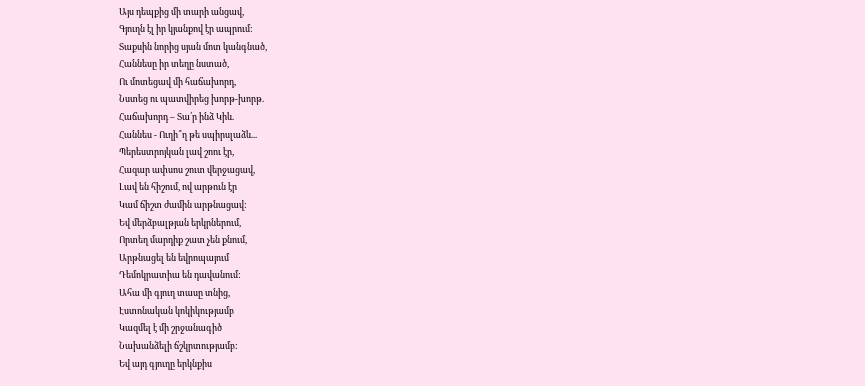Այս դեպքից մի տարի անցավ,
Գյուղն էլ իր կյանքով էր ապրում:
Տաքսին նորից սյան մոտ կանգնած,
Հաննեսը իր տեղը նստած,
Ու մոտեցավ մի հաճախորդ,
Նստեց ու պատվիրեց խորթ-խորթ.
Հաճախորդ – Տա՛ր ինձ Կիև.
Հաննես - Ուղի՞ղ թե սպիրսլաձև...
Պերեստրոյկան լավ շոու էր,
Հազար ափսոս շուտ վերջացավ,
Լավ են հիշում, ով արթուն էր
Կամ ճիշտ ժամին արթնացավ:
Եվ մերձբալթյան երկրներում,
Որտեղ մարդիք շատ չեն քնում,
Արթնացել են եվրոպայում
Դեմոկրատիա են դավանում:
Ահա մի գյուղ տասը տնից,
Էստոնական կոկիկությամբ
Կազմել է մի շրջանագիծ
Նախանձելի ճշկրտությամբ:
Եվ այդ գյուղը երկնքիս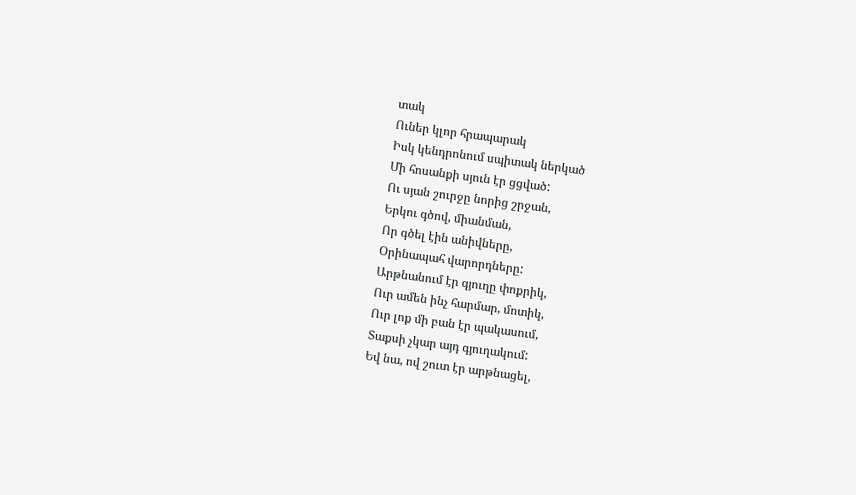տակ
Ուներ կլոր հրապարակ
Իսկ կենդրոնում սպիտակ ներկած
Մի հոսանքի սյուն էր ցցված:
Ու սյան շուրջը նորից շրջան,
Երկու գծով, միանման,
Որ գծել էին անիվները,
Օրինապահ վարորդները:
Արթնանում էր գյուղը փոքրիկ,
Ուր ամեն ինչ հարմար, մոտիկ,
Ուր լոք մի բան էր պակասում,
Տաքսի չկար այդ գյուղակում:
Եվ նա, ով շուտ էր արթնացել,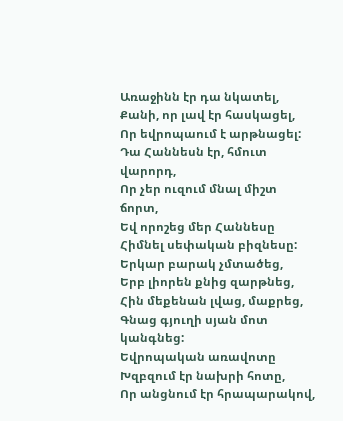Առաջինն էր դա նկատել,
Քանի, որ լավ էր հասկացել,
Որ եվրոպաում է արթնացել:
Դա Հաննեսն էր, հմուտ վարորդ,
Որ չեր ուզում մնալ միշտ ճորտ,
Եվ որոշեց մեր Հաննեսը
Հիմնել սեփական բիզնեսը:
Երկար բարակ չմտածեց,
Երբ լիորեն քնից զարթնեց,
Հին մեքենան լվաց, մաքրեց,
Գնաց գյուղի սյան մոտ կանգնեց:
Եվրոպական առավոտը
Խզբզում էր նախրի հոտը,
Որ անցնում էր հրապարակով,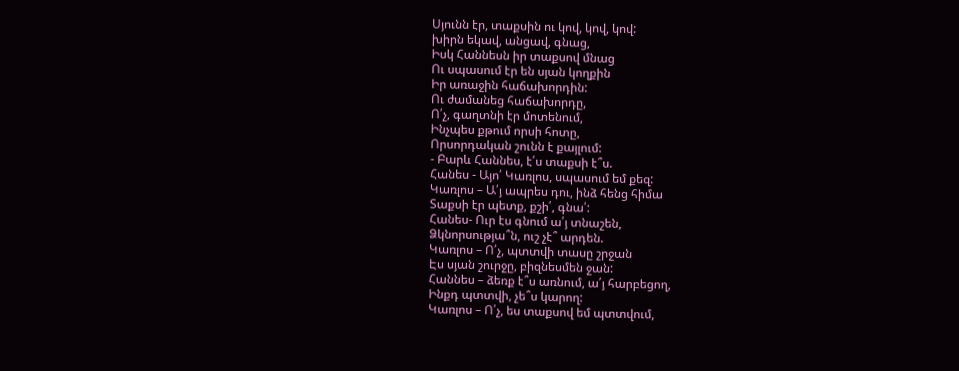Սյունն էր, տաքսին ու կով, կով, կով:
խիրն եկավ, անցավ, գնաց,
Իսկ Հաննեսն իր տաքսով մնաց
Ու սպասում էր են սյան կողքին
Իր առաջին հաճախորդին:
Ու ժամանեց հաճախորդը,
Ո՛չ, գաղտնի էր մոտենում,
Ինչպես քթում որսի հոտը,
Որսորդական շունն է քայլում:
- Բարև Հաննես, է՛ս տաքսի է՞ս.
Հանես - Այո՛ Կառլոս, սպասում եմ քեզ:
Կառլոս – Ա՛յ ապրես դու, ինձ հենց հիմա
Տաքսի էր պետք, քշի՛, գնա՛:
Հանես- Ուր էս գնում ա՛յ տնաշեն,
Ձկնորսությա՞ն, ուշ չէ՞ արդեն.
Կառլոս – Ո՛չ, պտտվի տասը շրջան
Էս սյան շուրջը, բիզնեսմեն ջան:
Հաննես – ձեռք է՞ս առնում, ա՛յ հարբեցող,
Ինքդ պտտվի, չե՞ս կարող:
Կառլոս – Ո՛չ, ես տաքսով եմ պտտվում,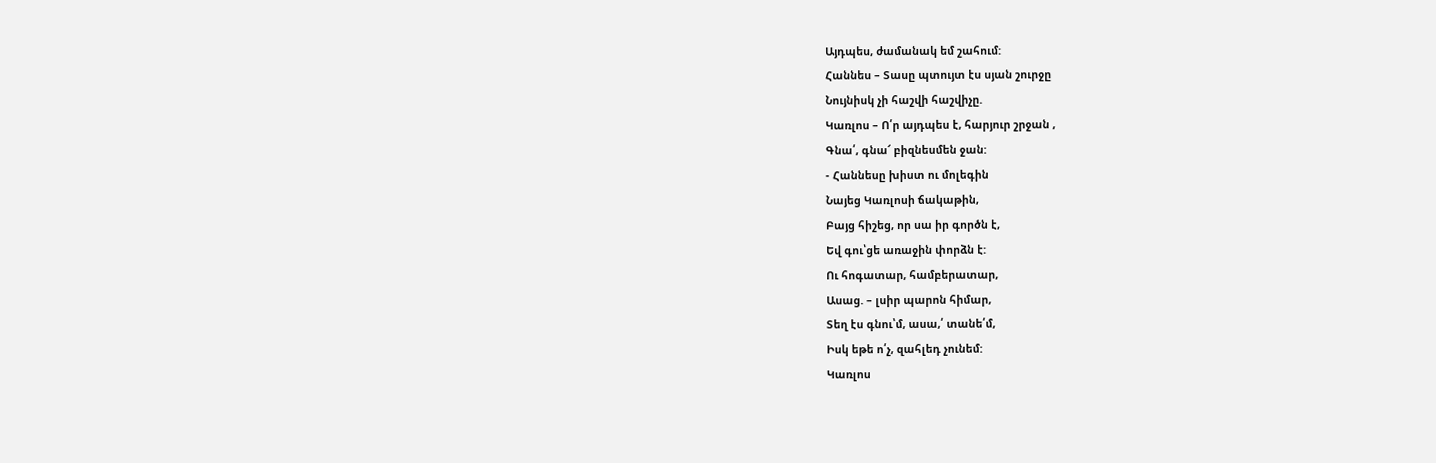Այդպես, ժամանակ եմ շահում:
Հաննես – Տասը պտույտ էս սյան շուրջը
Նույնիսկ չի հաշվի հաշվիչը.
Կառլոս – Ո՛ր այդպես է, հարյուր շրջան ,
Գնա՛, գնա՜ բիզնեսմեն ջան:
- Հաննեսը խիստ ու մոլեգին
Նայեց Կառլոսի ճակաթին,
Բայց հիշեց, որ սա իր գործն է,
Եվ գու՝ցե առաջին փորձն է:
Ու հոգատար, համբերատար,
Ասաց. – լսիր պարոն հիմար,
Տեղ էս գնու՝մ, ասա,՛ տանե՛մ,
Իսկ եթե ո՛չ, զահլեդ չունեմ:
Կառլոս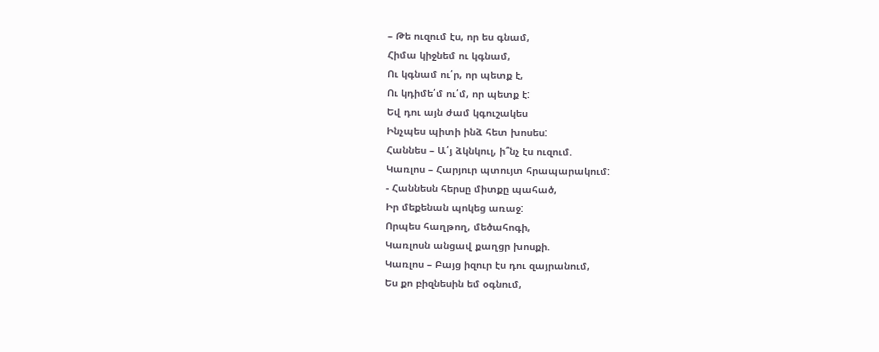– Թե ուզում էս, որ ես գնամ,
Հիմա կիջնեմ ու կգնամ,
Ու կգնամ ու՛ր, որ պետք է,
Ու կդիմե՛մ ու՛մ, որ պետք է:
Եվ դու այն ժամ կգուշակես
Ինչպես պիտի ինձ հետ խոսես:
Հաննես – Ա՛յ ձկնկուլ, ի՞նչ էս ուզում.
Կառլոս – Հարյուր պտույտ հրապարակում:
- Հաննեսն հերսը միտքը պահած,
Իր մեքենան պոկեց առաջ:
Որպես հաղթող, մեծահոգի,
Կառլոսն անցավ քաղցր խոսքի.
Կառլոս – Բայց իզուր էս դու զայրանում,
Ես քո բիզնեսին եմ օգնում,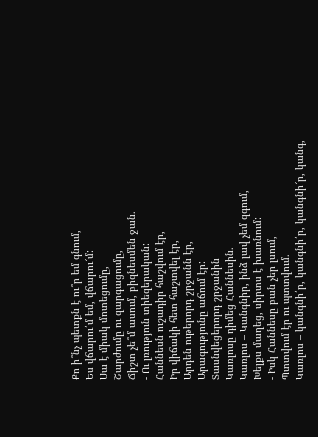Քո ի՞նչ պետքն է ու՞ր եմ գնում,
Ես վճարու՛մ եմ, վճարու՜մ:
Սա է միակ մոտեցումը,
Շարժումը ու զարգացումը,
Ճիշտ չե՞մ ասում, բիզնեսմեն ջան.
- Ու լռություն տիեզերական:
Հաննեսն ուշադիր հաշվում էր,
Իր վիճակի հետ հաշտվել էր,
Արդեն ութերորդ շրջանն էր,
Արագությունը աճում էր:
Տասնվեցերորդ շրջանին
Կառլոսը դիմեց Հաննեսին.
Կառլոս – Կանգնիր, ինձ լավ չեմ զգում,
Խելքս մաղեց, սիրտս է խառնում:
- Իսկ Հաննեսը բան չեր լսում,
Պտտվում էր ու պտտվում.
Կառլոս – կանգնի՛ր, կանգնի՛ր, կանգնի՜ր, կանգ,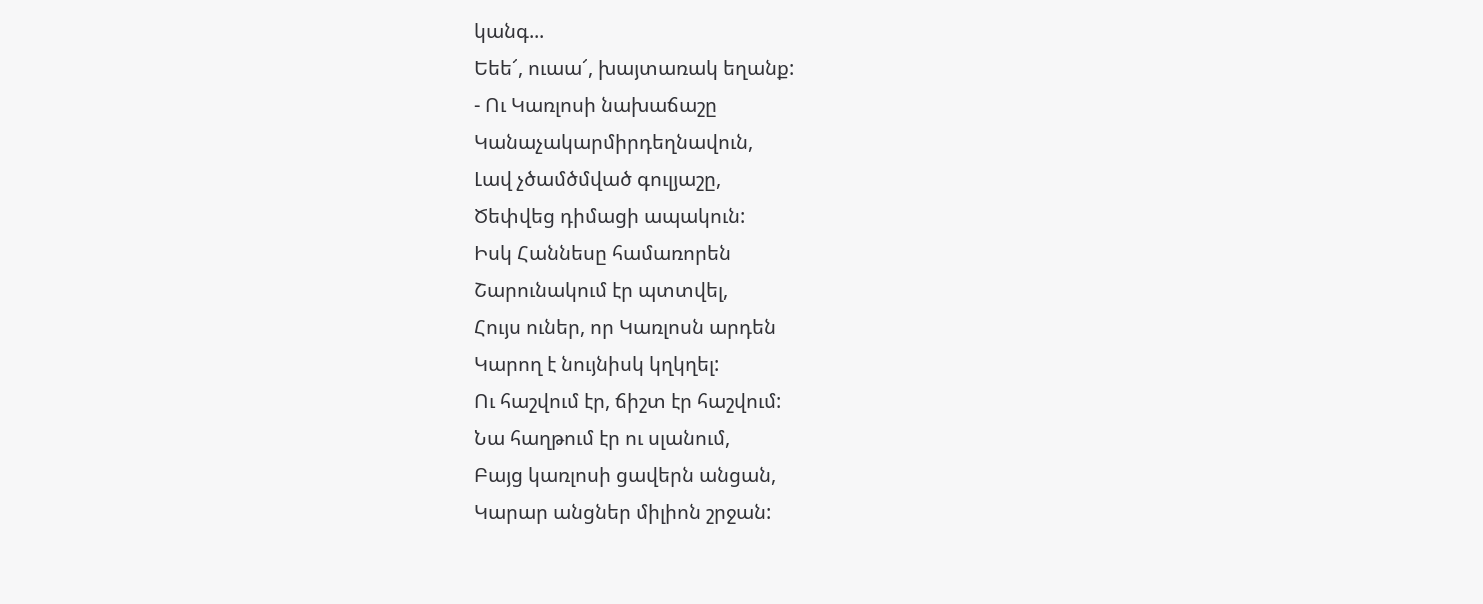կանգ...
Եեե՜, ուաա՜, խայտառակ եղանք:
- Ու Կառլոսի նախաճաշը
Կանաչակարմիրդեղնավուն,
Լավ չծամծմված գուլյաշը,
Ծեփվեց դիմացի ապակուն:
Իսկ Հաննեսը համառորեն
Շարունակում էր պտտվել,
Հույս ուներ, որ Կառլոսն արդեն
Կարող է նույնիսկ կղկղել:
Ու հաշվում էր, ճիշտ էր հաշվում:
Նա հաղթում էր ու սլանում,
Բայց կառլոսի ցավերն անցան,
Կարար անցներ միլիոն շրջան: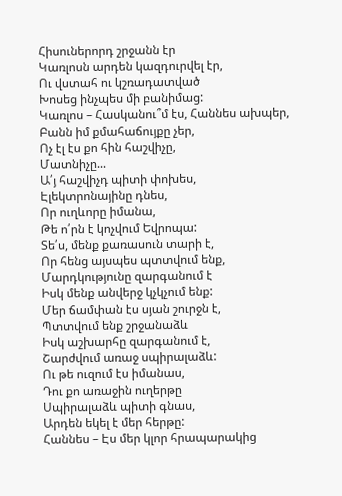Հիսուներորդ շրջանն էր
Կառլոսն արդեն կազդուրվել էր,
Ու վստահ ու կշռադատված
Խոսեց ինչպես մի բանիմաց:
Կառլոս – Հասկանու՞մ էս, Հաննես ախպեր,
Բանն իմ քմահաճույքը չեր,
Ոչ էլ էս քո հին հաշվիչը,
Մատնիչը...
Ա՛յ հաշվիչդ պիտի փոխես,
Էլեկտրոնայինը դնես,
Որ ուղևորը իմանա,
Թե ո՛րն է կոչվում Եվրոպա:
Տե՛ս, մենք քառասուն տարի է,
Որ հենց այսպես պտտվում ենք,
Մարդկությունը զարգանում է
Իսկ մենք անվերջ կչկչում ենք:
Մեր ճամփան էս սյան շուրջն է,
Պտտվում ենք շրջանաձև
Իսկ աշխարհը զարգանում է,
Շարժվում առաջ սպիրալաձև:
Ու թե ուզում էս իմանաս,
Դու քո առաջին ուղերթը
Սպիրալաձև պիտի գնաս,
Արդեն եկել է մեր հերթը:
Հաննես – Էս մեր կլոր հրապարակից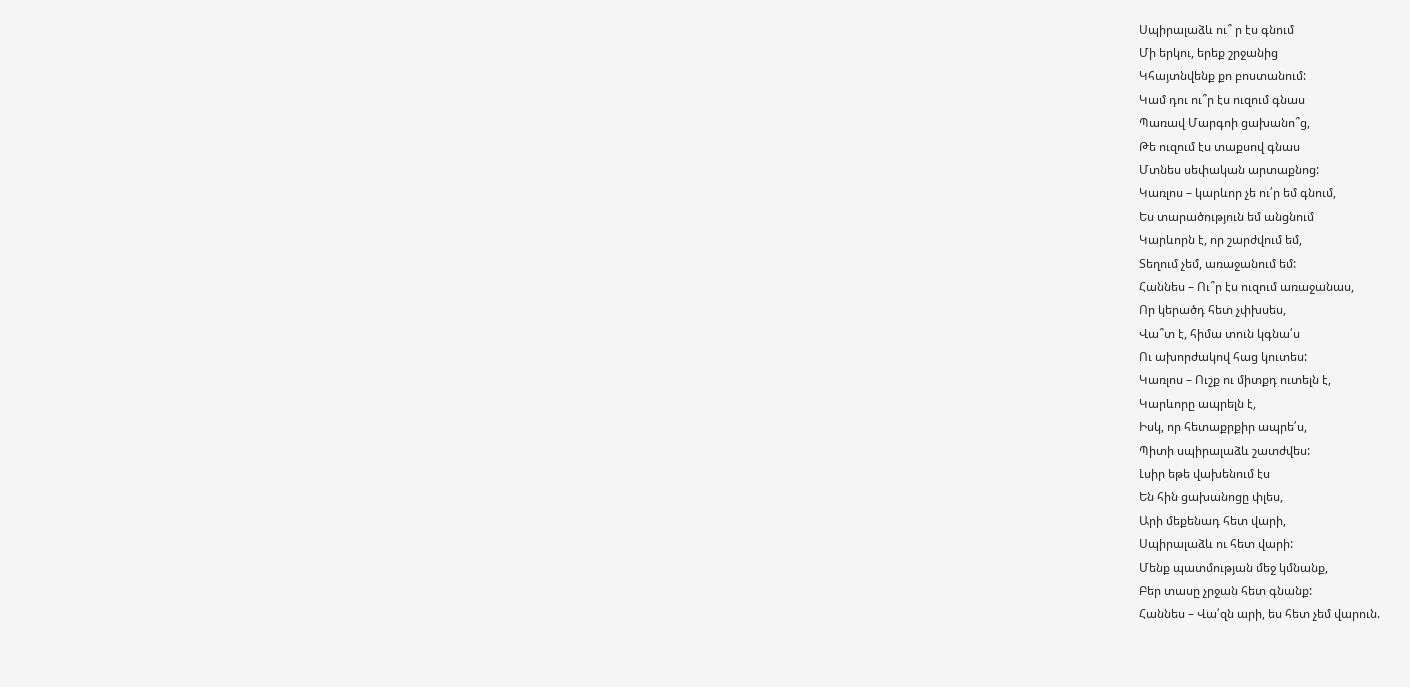Սպիրալաձև ու՞ ր էս գնում
Մի երկու, երեք շրջանից
Կհայտնվենք քո բոստանում:
Կամ դու ու՞ր էս ուզում գնաս
Պառավ Մարգոի ցախանո՞ց,
Թե ուզում էս տաքսով գնաս
Մտնես սեփական արտաքնոց:
Կառլոս – կարևոր չե ու՛ր եմ գնում,
Ես տարածություն եմ անցնում
Կարևորն է, որ շարժվում եմ,
Տեղում չեմ, առաջանում եմ:
Հաննես – Ու՞ր էս ուզում առաջանաս,
Որ կերածդ հետ չփխսես,
Վա՞տ է, հիմա տուն կգնա՛ս
Ու ախորժակով հաց կուտես:
Կառլոս – Ուշք ու միտքդ ուտելն է,
Կարևորը ապրելն է,
Իսկ, որ հետաքրքիր ապրե՛ս,
Պիտի սպիրալաձև շատժվես:
Լսիր եթե վախենում էս
Են հին ցախանոցը փլես,
Արի մեքենադ հետ վարի,
Սպիրալաձև ու հետ վարի:
Մենք պատմության մեջ կմնանք,
Բեր տասը չրջան հետ գնանք:
Հաննես – Վա՛զն արի, ես հետ չեմ վարուն.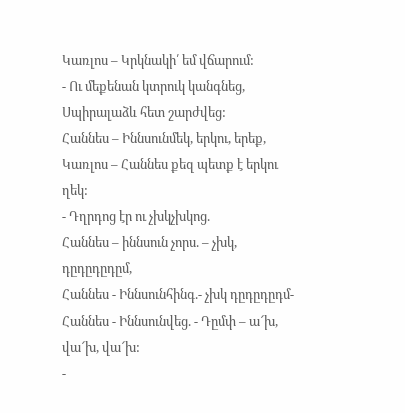Կառլոս – Կրկնակի՛ եմ վճարում:
- Ու մեքենան կտրուկ կանգնեց,
Սպիրալաձև հետ շարժվեց:
Հաննես – Իննսունմեկ, երկու, երեք,
Կառլոս – Հաննես քեզ պետք է երկու ղեկ:
- Դղրդոց էր ու չխկչխկոց.
Հաննես – իննսուն չորս. – չխկ, դըդըդըդըմ,
Հաննես - Իննսունհինգ.- չխկ դըդըդըդմ-
Հաննես - Իննսունվեց. - Դըմփ – ա՜խ, վա՜խ, վա՜խ:
-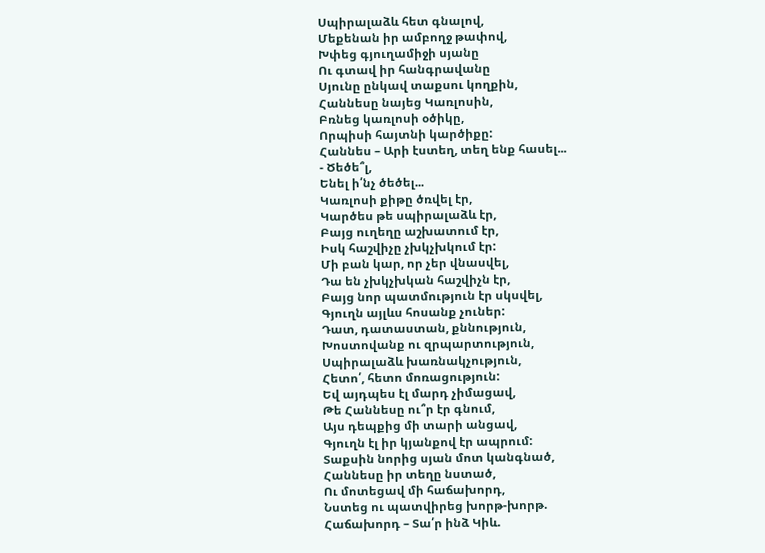Սպիրալաձև հետ գնալով,
Մեքենան իր ամբողջ թափով,
Խփեց գյուղամիջի սյանը
Ու գտավ իր հանգրավանը
Սյունը ընկավ տաքսու կողքին,
Հաննեսը նայեց Կառլոսին,
Բռնեց կառլոսի օծիկը,
Որպիսի հայտնի կարծիքը:
Հաննես – Արի էստեղ, տեղ ենք հասել...
- Ծեծե՞լ,
Ենել ի՛նչ ծեծել...
Կառլոսի քիթը ծռվել էր,
Կարծես թե սպիրալաձև էր,
Բայց ուղեղը աշխատում էր,
Իսկ հաշվիչը չխկչխկում էր:
Մի բան կար, որ չեր վնասվել,
Դա են չխկչխկան հաշվիչն էր,
Բայց նոր պատմություն էր սկսվել,
Գյուղն այլևս հոսանք չուներ:
Դատ, դատաստան, քննություն,
Խոստովանք ու զրպարտություն,
Սպիրալաձև խառնակչություն,
Հետո՛, հետո մոռացություն:
Եվ այդպես էլ մարդ չիմացավ,
Թե Հաննեսը ու՞ր էր գնում,
Այս դեպքից մի տարի անցավ,
Գյուղն էլ իր կյանքով էր ապրում:
Տաքսին նորից սյան մոտ կանգնած,
Հաննեսը իր տեղը նստած,
Ու մոտեցավ մի հաճախորդ,
Նստեց ու պատվիրեց խորթ-խորթ.
Հաճախորդ – Տա՛ր ինձ Կիև.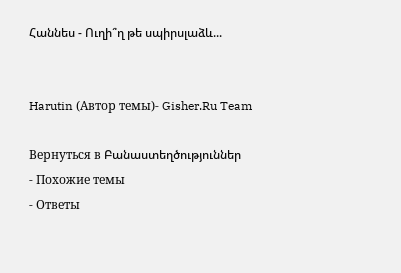Հաննես - Ուղի՞ղ թե սպիրսլաձև...


Harutin (Автор темы)- Gisher.Ru Team

Вернуться в Բանաստեղծություններ
- Похожие темы
- Ответы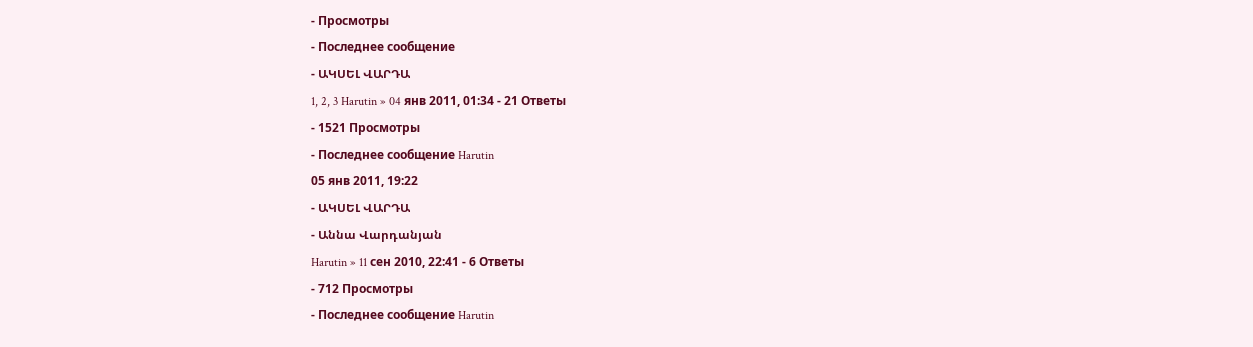- Просмотры
- Последнее сообщение
- ԱԿՍԵԼ ՎԱՐԴԱ
1, 2, 3 Harutin » 04 янв 2011, 01:34 - 21 Ответы
- 1521 Просмотры
- Последнее сообщение Harutin
05 янв 2011, 19:22
- ԱԿՍԵԼ ՎԱՐԴԱ
- Աննա Վարդանյան
Harutin » 11 сен 2010, 22:41 - 6 Ответы
- 712 Просмотры
- Последнее сообщение Harutin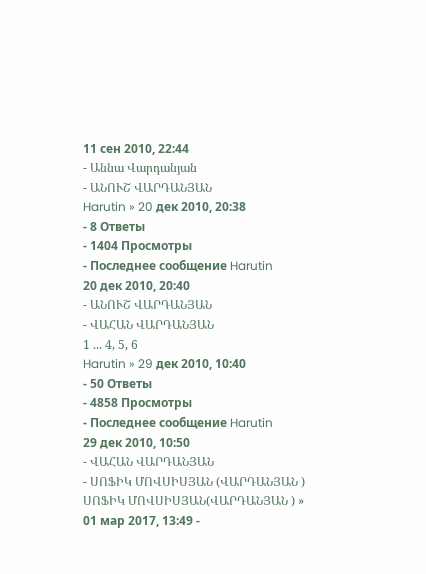11 сен 2010, 22:44
- Աննա Վարդանյան
- ԱՆՈՒՇ ՎԱՐԴԱՆՅԱՆ
Harutin » 20 дек 2010, 20:38
- 8 Ответы
- 1404 Просмотры
- Последнее сообщение Harutin
20 дек 2010, 20:40
- ԱՆՈՒՇ ՎԱՐԴԱՆՅԱՆ
- ՎԱՀԱՆ ՎԱՐԴԱՆՅԱՆ
1 ... 4, 5, 6
Harutin » 29 дек 2010, 10:40
- 50 Ответы
- 4858 Просмотры
- Последнее сообщение Harutin
29 дек 2010, 10:50
- ՎԱՀԱՆ ՎԱՐԴԱՆՅԱՆ
- ՍՈՖԻԿ ՄՈՎՍԻՍՅԱՆ (ՎԱՐԴԱՆՅԱՆ )
ՍՈՖԻԿ ՄՈՎՍԻՍՅԱՆ(ՎԱՐԴԱՆՅԱՆ ) » 01 мар 2017, 13:49 -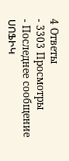4 Ответы
- 3303 Просмотры
- Последнее сообщение ՍՈՖԻԿ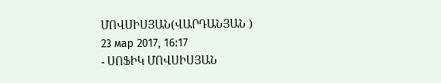ՄՈՎՍԻՍՅԱՆ(ՎԱՐԴԱՆՅԱՆ )
23 мар 2017, 16:17
- ՍՈՖԻԿ ՄՈՎՍԻՍՅԱՆ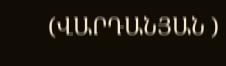(ՎԱՐԴԱՆՅԱՆ )